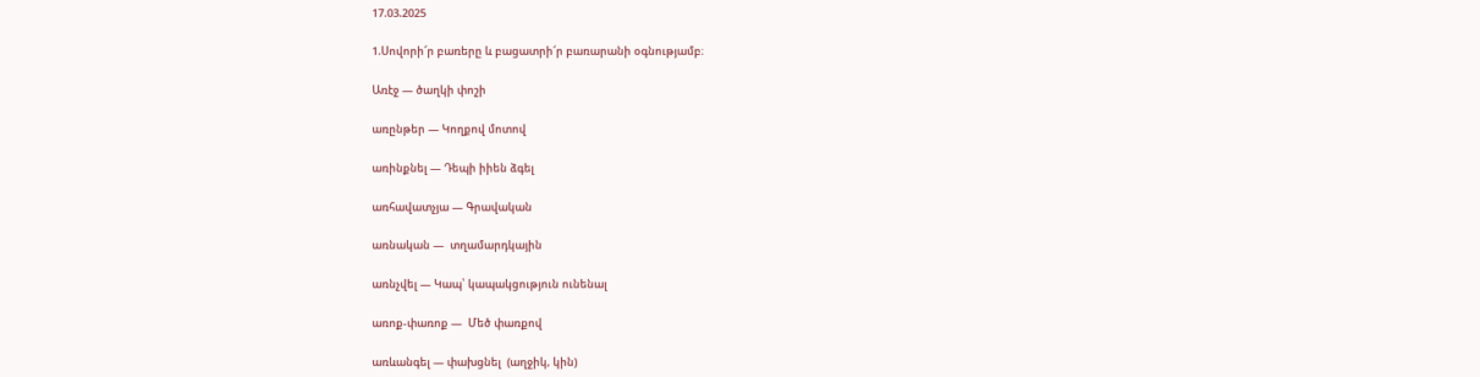17.03.2025

1.Սովորի՜ր բառերը և բացատրի՜ր բառարանի օգնությամբ։

Առէջ — ծաղկի փոշի

առընթեր — Կողքով մոտով

առինքնել — Դեպի իիեն ձգել

առհավատչյա — Գրավական

առնական —  տղամարդկային

առնչվել — Կապ՝ կապակցություն ունենալ

առոք-փառոք —  Մեծ փառքով

առևանգել — փախցնել  (աղջիկ, կին)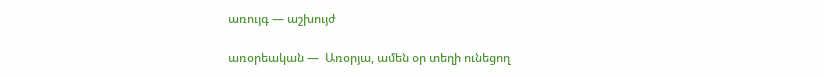առույգ — աշխույժ

առօրեական —  Առօրյա, ամեն օր տեղի ունեցող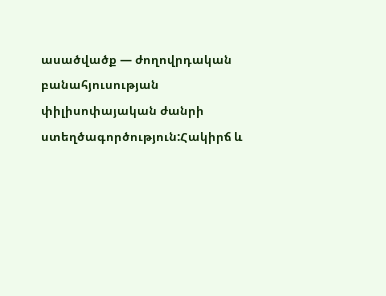ասածվածք — ժողովրդական բանահյուսության փիլիսոփայական ժանրի ստեղծագործություն:Հակիրճ և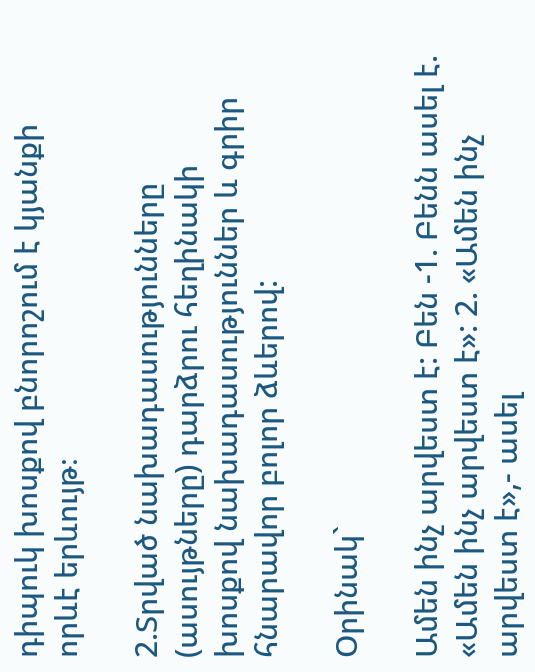դիպուկ խոսքով բնորոշում է կյանքի որևէ երևույթ։

2.Տրված նախադասությունները (ասույթները) դարձրու հեղինակի խոսքով նախադասություններ և գրիր հնարավոր բոլոր ձևերով:

Օրինակ`

Ամեն ինչ արվեստ է: Բեն -1. Բենն ասել է. «Ամեն ինչ արվեստ է»: 2. «Ամեն ինչ արվեստ է»,- ասել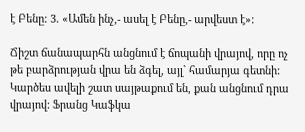է Բենը: 3. «Ամեն ինչ,- ասել է Բենը,- արվեստ է»:

Ճիշտ ճանապարհն անցնում է ճոպանի վրայով, որը ոչ թե բարձրության վրա են ձգել, այլ` համարյա գետնի: Կարծես ավելի շատ սայթաքում են, քան անցնում դրա վրայով: Ֆրանց Կաֆկա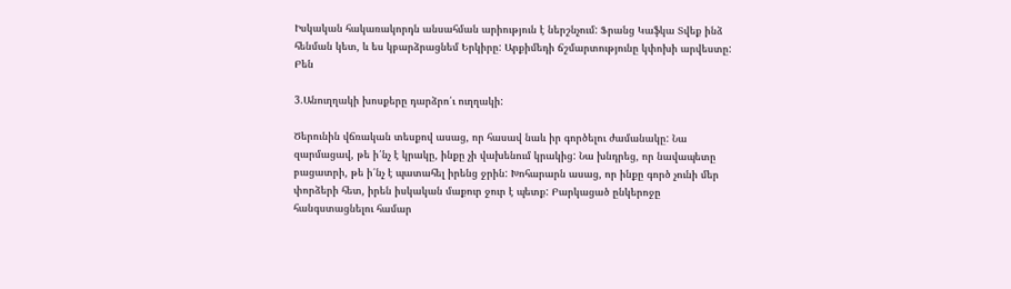Իսկական հակառակորդն անսահման արիություն է ներշնչում: Ֆրանց Կաֆկա Տվեք ինձ հենման կետ, և ես կբարձրացնեմ Երկիրը: Արքիմեդի ճշմարտությունը կփոխի արվեստը: Բեն

3.Անուղղակի խոսքերը դարձրո՛ւ ուղղակի:

Ծերունին վճռական տեսքով ասաց, որ հասավ նաև իր գործելու ժամանակը: Նա զարմացավ, թե ի՛նչ է կրակը, ինքը չի վախենում կրակից: Նա խնդրեց, որ նավապետը բացատրի, թե ի՛նչ է պատահել իրենց ջրին: Խոհարարն ասաց, որ ինքը գործ չունի մեր փորձերի հետ, իրեն իսկական մաքուր ջուր է պետք: Բարկացած ընկերոջը հանգստացնելու համար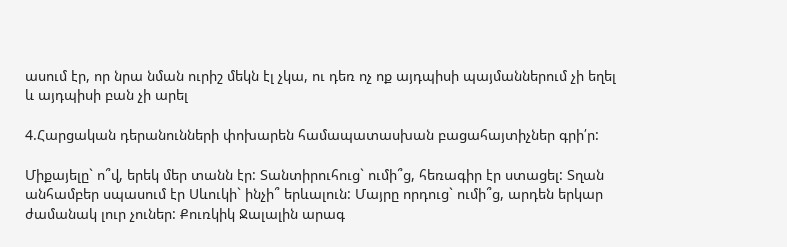ասում էր, որ նրա նման ուրիշ մեկն էլ չկա, ու դեռ ոչ ոք այդպիսի պայմաններում չի եղել և այդպիսի բան չի արել

4.Հարցական դերանունների փոխարեն համապատասխան բացահայտիչներ գրի՛ր:

Միքայելը` ո՞վ, երեկ մեր տանն էր: Տանտիրուհուց` ումի՞ց, հեռագիր էր ստացել: Տղան անհամբեր սպասում էր Սևուկի` ինչի՞ երևալուն: Մայրը որդուց` ումի՞ց, արդեն երկար ժամանակ լուր չուներ: Քուռկիկ Ջալալին արագ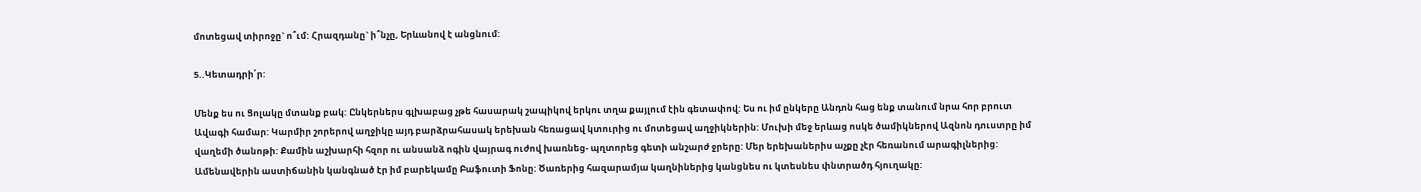մոտեցավ տիրոջը` ո՞ւմ: Հրազդանը` ի՞նչը, Երևանով է անցնում:

5..Կետադրի՛ր:

Մենք ես ու Ցոլակը մտանք բակ: Ընկերներս գլխաբաց չթե հասարակ շապիկով երկու տղա քայլում էին գետափով: Ես ու իմ ընկերը Անդոն հաց ենք տանում նրա հոր բրուտ Ավագի համար: Կարմիր շորերով աղջիկը այդ բարձրահասակ երեխան հեռացավ կտուրից ու մոտեցավ աղջիկներին: Մուխի մեջ երևաց ոսկե ծամիկներով Ազնոն դուստրը իմ վաղեմի ծանոթի: Քամին աշխարհի հզոր ու անսանձ ոգին վայրագ ուժով խառնեց- պղտորեց գետի անշարժ ջրերը: Մեր երեխաներիս աչքը չէր հեռանում արագիլներից: Ամենավերին աստիճանին կանգնած էր իմ բարեկամը Բաֆուտի Ֆոնը: Ծառերից հազարամյա կաղնիներից կանցնես ու կտեսնես փնտրածդ հյուղակը: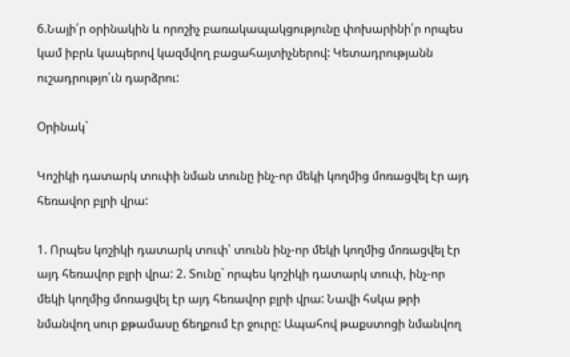6.Նայի՛ր օրինակին և որոշիչ բառակապակցությունը փոխարինի՛ր որպես կամ իբրև կապերով կազմվող բացահայտիչներով: Կետադրությանն ուշադրությո՛ւն դարձրու:

Օրինակ`

Կոշիկի դատարկ տուփի նման տունը ինչ-որ մեկի կողմից մոռացվել էր այդ հեռավոր բլրի վրա:

1. Որպես կոշիկի դատարկ տուփ՝ տունն ինչ-որ մեկի կողմից մոռացվել էր այդ հեռավոր բլրի վրա: 2. Տունը` որպես կոշիկի դատարկ տուփ, ինչ-որ մեկի կողմից մոռացվել էր այդ հեռավոր բլրի վրա: Նավի հսկա թրի նմանվող սուր քթամասը ճեղքում էր ջուրը: Ապահով թաքստոցի նմանվող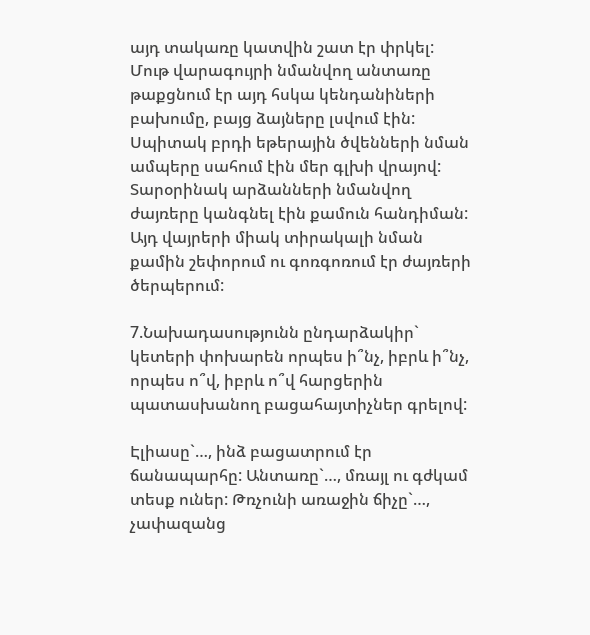այդ տակառը կատվին շատ էր փրկել: Մութ վարագույրի նմանվող անտառը թաքցնում էր այդ հսկա կենդանիների բախումը, բայց ձայները լսվում էին: Սպիտակ բրդի եթերային ծվենների նման ամպերը սահում էին մեր գլխի վրայով: Տարօրինակ արձանների նմանվող ժայռերը կանգնել էին քամուն հանդիման: Այդ վայրերի միակ տիրակալի նման քամին շեփորում ու գոռգոռում էր ժայռերի ծերպերում:

7.Նախադասությունն ընդարձակիր` կետերի փոխարեն որպես ի՞նչ, իբրև ի՞նչ, որպես ո՞վ, իբրև ո՞վ հարցերին պատասխանող բացահայտիչներ գրելով:

Էլիասը`…, ինձ բացատրում էր ճանապարհը: Անտառը`…, մռայլ ու գժկամ տեսք ուներ: Թռչունի առաջին ճիչը`…, չափազանց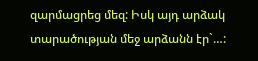զարմացրեց մեզ: Իսկ այդ արձակ տարածության մեջ արձանն էր`…: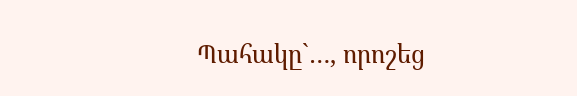Պահակը`…, որոշեց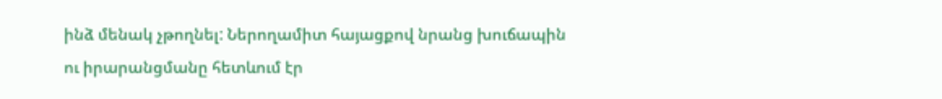ինձ մենակ չթողնել: Ներողամիտ հայացքով նրանց խուճապին ու իրարանցմանը հետևում էր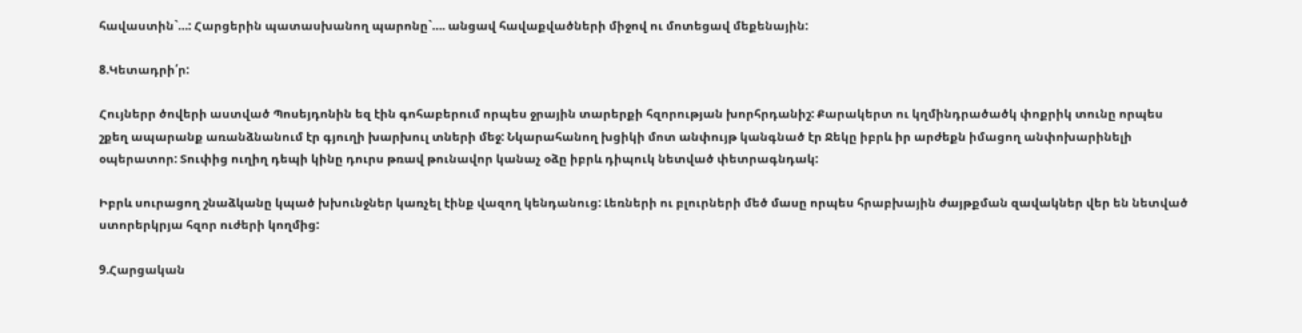հավաստին`…: Հարցերին պատասխանող պարոնը`…. անցավ հավաքվածների միջով ու մոտեցավ մեքենային:

8.Կետադրի՛ր:

Հույներր ծովերի աստված Պոսեյդոնին եզ էին գոհաբերում որպես ջրային տարերքի հզորության խորհրդանիշ: Քարակերտ ու կղմինդրածածկ փոքրիկ տունը որպես շքեղ ապարանք առանձնանում էր գյուղի խարխուլ տների մեջ: Նկարահանող խցիկի մոտ անփույթ կանգնած էր Ջեկը իբրև իր արժեքն իմացող անփոխարինելի օպերատոր: Տուփից ուղիղ դեպի կինը դուրս թռավ թունավոր կանաչ օձը իբրև դիպուկ նետված փետրագնդակ:

Իբրև սուրացող շնաձկանը կպած խխունջներ կառչել էինք վազող կենդանուց: Լեռների ու բլուրների մեծ մասը որպես հրաբխային ժայթքման զավակներ վեր են նետված ստորերկրյա հզոր ուժերի կողմից:

9.Հարցական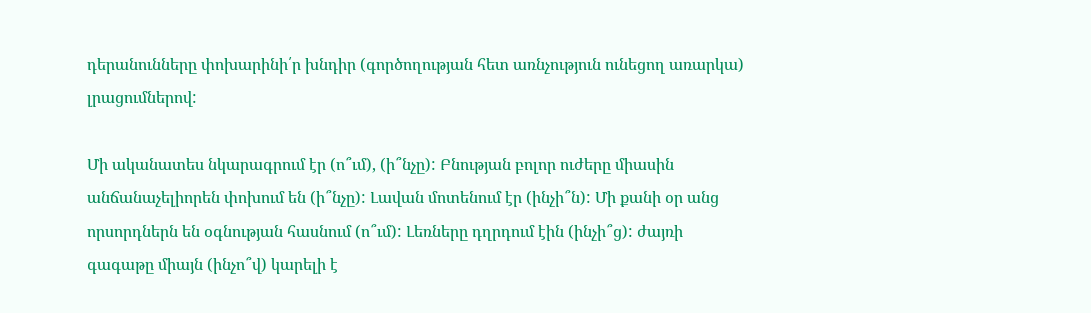դերանունները փոխարինի՛ր խնդիր (գործողության հետ առնչություն ունեցող առարկա) լրացումներով:

Մի ականատես նկարագրում էր (ո՞ւմ), (ի՞նչը): Բնության բոլոր ուժերը միասին անճանաչելիորեն փոխում են (ի՞նչը): Լավան մոտենում էր (ինչի՞ն): Մի քանի օր անց որսորդներն են օգնության հասնում (ո՞ւմ): Լեռները դղրդում էին (ինչի՞ց): ժայռի գագաթը միայն (ինչո՞վ) կարելի է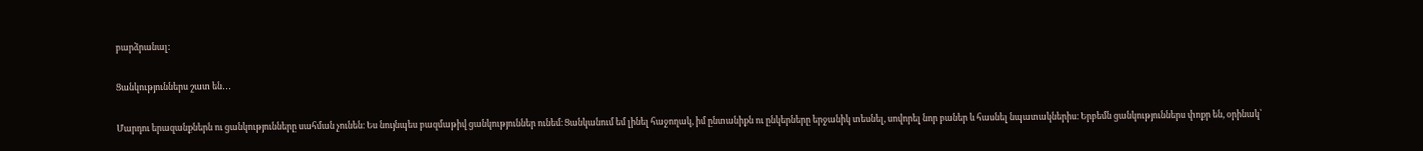բարձրանալ:

Ցանկություններս շատ են․․․

Մարդու երազանքներն ու ցանկությունները սահման չունեն։ Ես նույնպես բազմաթիվ ցանկություններ ունեմ։ Ցանկանում եմ լինել հաջողակ, իմ ընտանիքն ու ընկերները երջանիկ տեսնել, սովորել նոր բաներ և հասնել նպատակներիս։ Երբեմն ցանկություններս փոքր են, օրինակ՝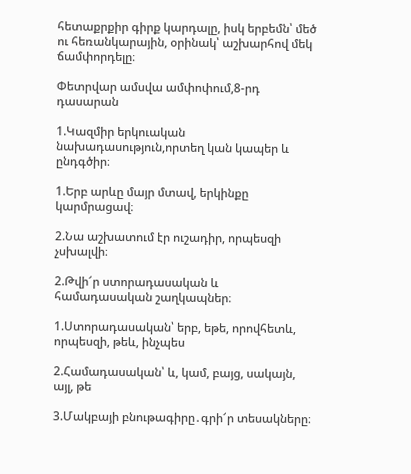հետաքրքիր գիրք կարդալը, իսկ երբեմն՝ մեծ ու հեռանկարային, օրինակ՝ աշխարհով մեկ ճամփորդելը։

Փետրվար ամսվա ամփոփում,8-րդ դասարան

1.Կազմիր երկուական նախադասություն,որտեղ կան կապեր և ընդգծիր։

1.Երբ արևը մայր մտավ, երկինքը կարմրացավ։

2.Նա աշխատում էր ուշադիր, որպեսզի չսխալվի։

2.Թվի՜ր ստորադասական և համադասական շաղկապներ։

1.Ստորադասական՝ երբ, եթե, որովհետև, որպեսզի, թեև, ինչպես

2.Համադասական՝ և, կամ, բայց, սակայն, այլ, թե

3.Մակբայի բնութագիրը․գրի՜ր տեսակները։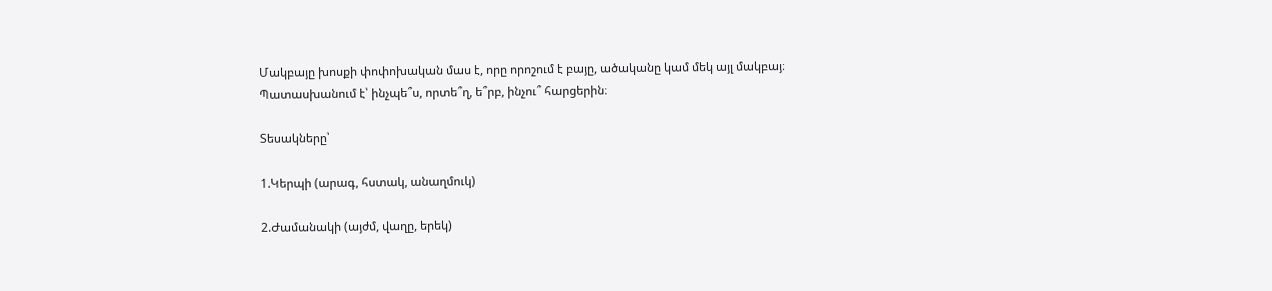Մակբայը խոսքի փոփոխական մաս է, որը որոշում է բայը, ածականը կամ մեկ այլ մակբայ։ Պատասխանում է՝ ինչպե՞ս, որտե՞ղ, ե՞րբ, ինչու՞ հարցերին։

Տեսակները՝

1.Կերպի (արագ, հստակ, անաղմուկ)

2.Ժամանակի (այժմ, վաղը, երեկ)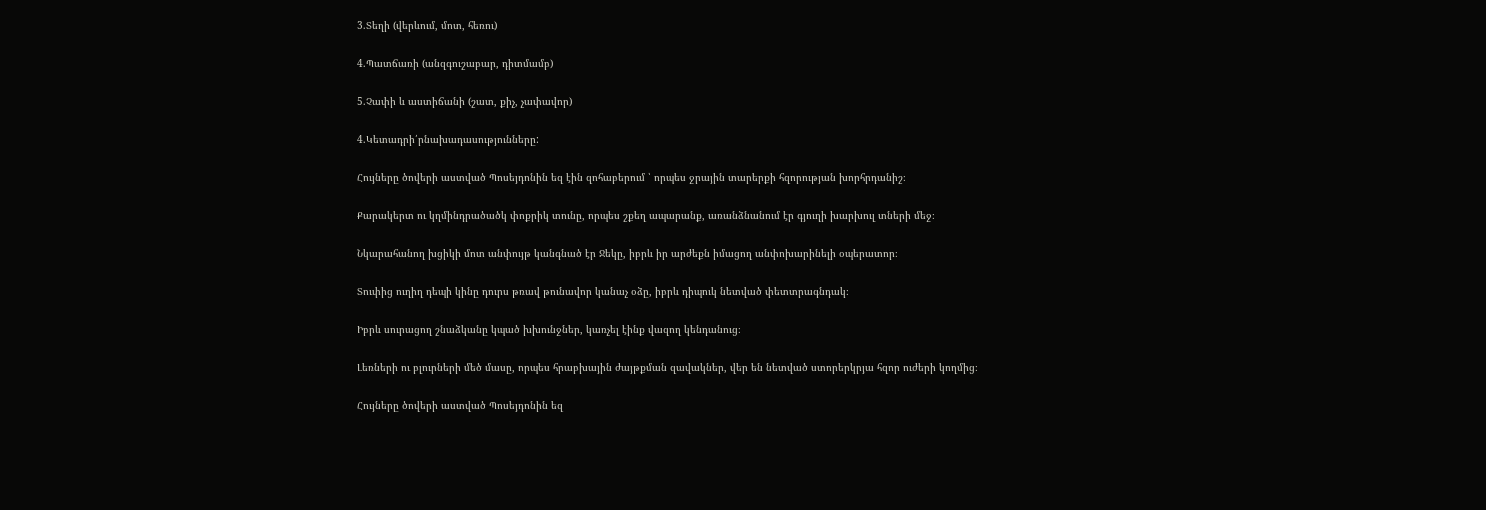3.Տեղի (վերևում, մոտ, հեռու)

4.Պատճառի (անզգուշաբար, դիտմամբ)

5.Չափի և աստիճանի (շատ, քիչ, չափավոր)

4.Կետադրի՛րնախադասությունները:

Հույները ծովերի աստված Պոսեյդոնին եզ էին զոհաբերում ՝ որպես ջրային տարերքի հզորության խորհրդանիշ։

Քարակերտ ու կղմինդրածածկ փոքրիկ տունը, որպես շքեղ ապարանք, առանձնանում էր գյուղի խարխուլ տների մեջ։

Նկարահանող խցիկի մոտ անփույթ կանգնած էր Ջեկը, իբրև իր արժեքն իմացող անփոխարինելի օպերատոր։

Տուփից ուղիղ դեպի կինը դուրս թռավ թունավոր կանաչ օձը, իբրև դիպուկ նետված փետտրագնդակ։

Իբրև սուրացող շնաձկանը կպած խխունջներ, կառչել էինք վազող կենդանուց։

Լեռների ու բլուրների մեծ մասը, որպես հրաբխային ժայթքման զավակներ, վեր են նետված ստորերկրյա հզոր ուժերի կողմից։

Հույները ծովերի աստված Պոսեյդոնին եզ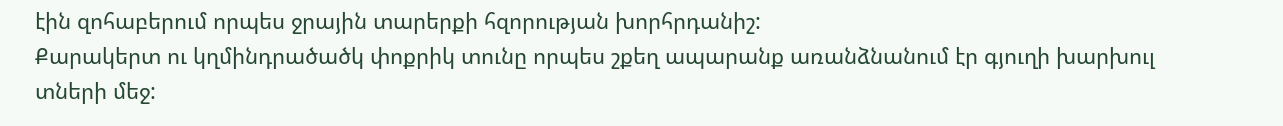էին զոհաբերում որպես ջրային տարերքի հզորության խորհրդանիշ:
Քարակերտ ու կղմինդրածածկ փոքրիկ տունը որպես շքեղ ապարանք առանձնանում էր գյուղի խարխուլ տների մեջ: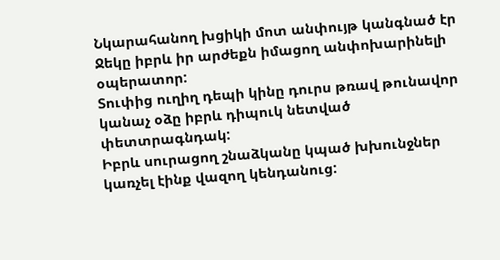Նկարահանող խցիկի մոտ անփույթ կանգնած էր Ջեկը իբրև իր արժեքն իմացող անփոխարինելի օպերատոր:
Տուփից ուղիղ դեպի կինը դուրս թռավ թունավոր կանաչ օձը իբրև դիպուկ նետված փետտրագնդակ:
Իբրև սուրացող շնաձկանը կպած խխունջներ կառչել էինք վազող կենդանուց: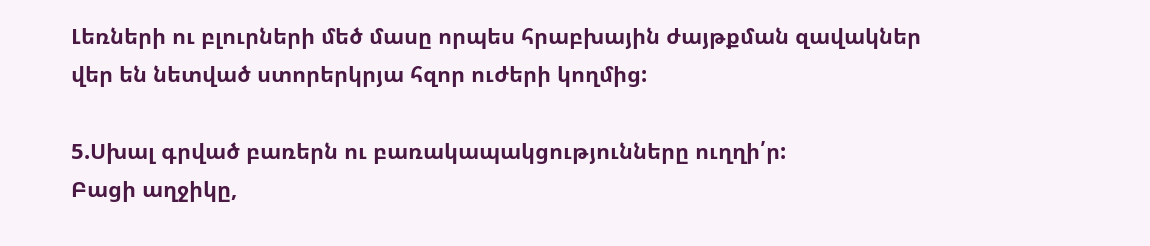Լեռների ու բլուրների մեծ մասը որպես հրաբխային ժայթքման զավակներ վեր են նետված ստորերկրյա հզոր ուժերի կողմից:

5.Սխալ գրված բառերն ու բառակապակցությունները ուղղի՛ր:
Բացի աղջիկը,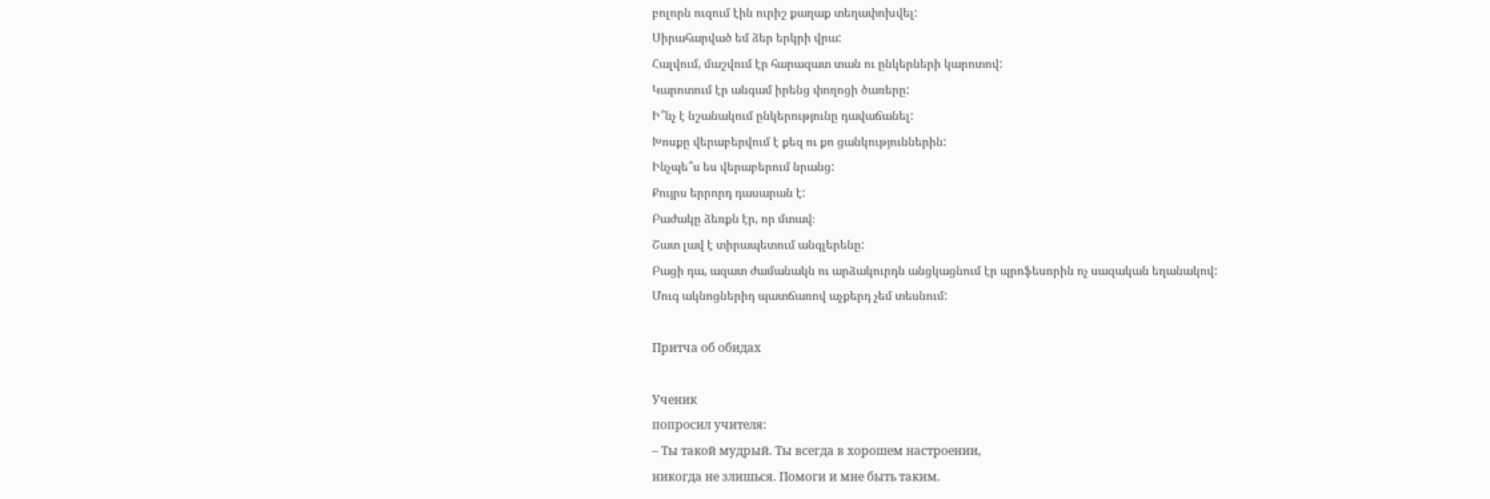բոլորն ուզում էին ուրիշ քաղաք տեղափոխվել:
Սիրահարված եմ ձեր երկրի վրա:
Հալվում, մաշվում էր հարազատ տան ու ընկերների կարոտով:
Կարոտում էր անգամ իրենց փողոցի ծառերը:
Ի՞նչ է նշանակում ընկերությունը դավաճանել:
Խոսքը վերաբերվում է քեզ ու քո ցանկություններին:
Ինչպե՞ս ես վերաբերում նրանց:
Քույրս երրորդ դասարան է:
Բաժակը ձեռքն էր, որ մտավ։
Շատ լավ է տիրապետում անգլերենը:
Բացի դա, ազատ ժամանակն ու արձակուրդն անցկացնում էր պրոֆեսորին ոչ սազական եղանակով:
Մուգ ակնոցներիդ պատճառով աչքերդ չեմ տեսնում:

Притча об обидах

Ученик
попросил учителя:
– Ты такой мудрый. Ты всегда в хорошем настроении,
никогда не злишься. Помоги и мне быть таким.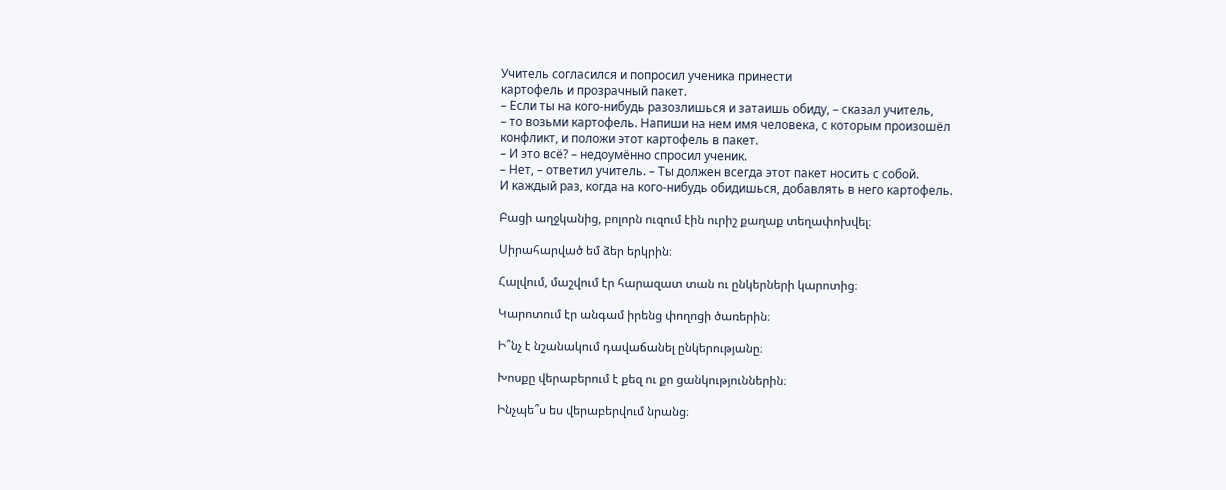Учитель согласился и попросил ученика принести
картофель и прозрачный пакет.
– Если ты на кого-нибудь разозлишься и затаишь обиду, – сказал учитель,
– то возьми картофель. Напиши на нем имя человека, с которым произошёл
конфликт, и положи этот картофель в пакет.
– И это всё? – недоумённо спросил ученик.
– Нет, – ответил учитель. – Ты должен всегда этот пакет носить с собой.
И каждый раз, когда на кого-нибудь обидишься, добавлять в него картофель.

Բացի աղջկանից, բոլորն ուզում էին ուրիշ քաղաք տեղափոխվել։

Սիրահարված եմ ձեր երկրին։

Հալվում, մաշվում էր հարազատ տան ու ընկերների կարոտից։

Կարոտում էր անգամ իրենց փողոցի ծառերին։

Ի՞նչ է նշանակում դավաճանել ընկերությանը։

Խոսքը վերաբերում է քեզ ու քո ցանկություններին։

Ինչպե՞ս ես վերաբերվում նրանց։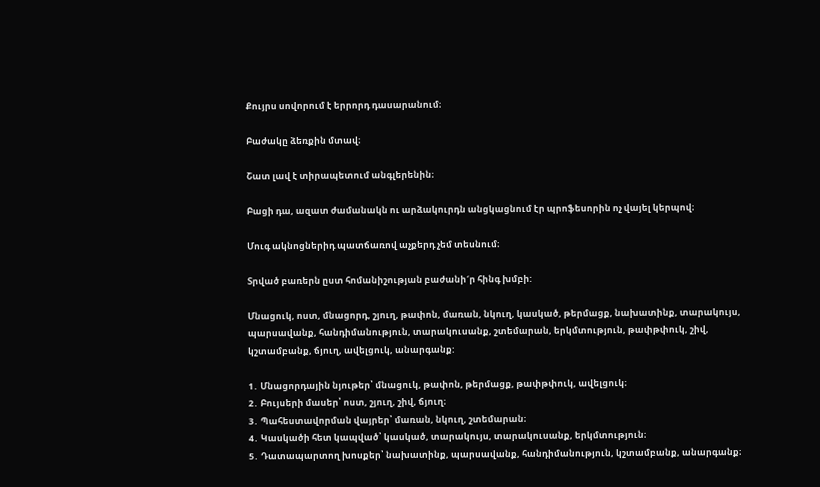Քույրս սովորում է երրորդ դասարանում։

Բաժակը ձեռքին մտավ։

Շատ լավ է տիրապետում անգլերենին։

Բացի դա, ազատ ժամանակն ու արձակուրդն անցկացնում էր պրոֆեսորին ոչ վայել կերպով։

Մուգ ակնոցներիդ պատճառով աչքերդ չեմ տեսնում։

Տրված բառերն ըստ հոմանիշության բաժանի´ր հինգ խմբի:

Մնացուկ, ոստ, մնացորդ, շյուղ, թափոն, մառան, նկուղ, կասկած, թերմացք, նախատինք, տարակույս, պարսավանք, հանդիմանություն, տարակուսանք, շտեմարան, երկմտություն, թափթփուկ, շիվ, կշտամբանք, ճյուղ, ավելցուկ, անարգանք:

1․ Մնացորդային նյութեր՝ մնացուկ, թափոն, թերմացք, թափթփուկ, ավելցուկ։
2․ Բույսերի մասեր՝ ոստ, շյուղ, շիվ, ճյուղ։
3․ Պահեստավորման վայրեր՝ մառան, նկուղ, շտեմարան։
4․ Կասկածի հետ կապված՝ կասկած, տարակույս, տարակուսանք, երկմտություն։
5․ Դատապարտող խոսքեր՝ նախատինք, պարսավանք, հանդիմանություն, կշտամբանք, անարգանք։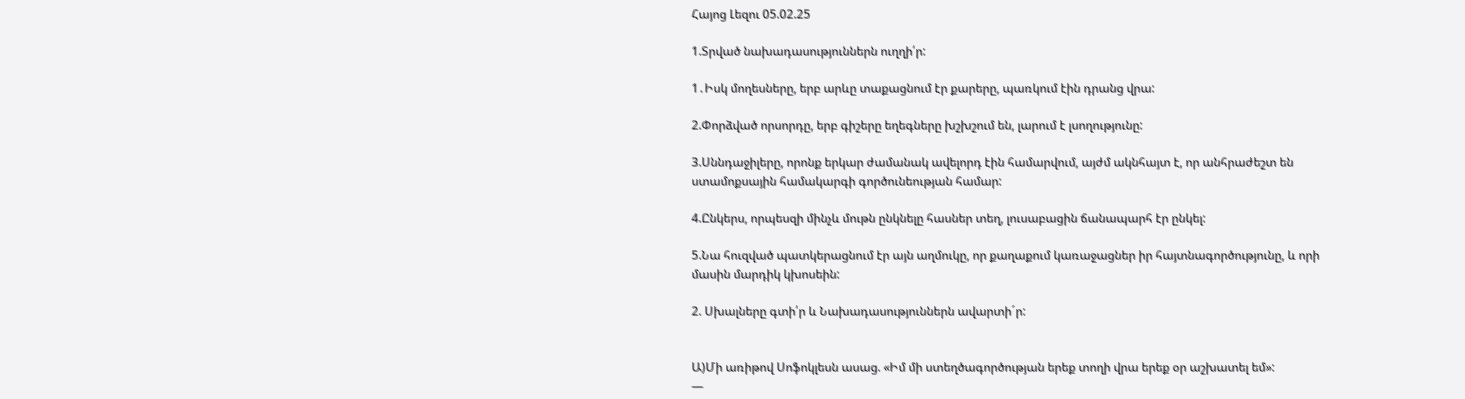Հայոց Լեզու 05.02.25

1.Տրված նախադասություններն ուղղի՛ր:

1․Իսկ մողեսները, երբ արևը տաքացնում էր քարերը, պառկում էին դրանց վրա:

2.Փորձված որսորդը, երբ գիշերը եղեգները խշխշում են, լարում է լսողությունը:

3.Սննդաջիլերը, որոնք երկար ժամանակ ավելորդ էին համարվում, այժմ ակնհայտ է, որ անհրաժեշտ են ստամոքսային համակարգի գործունեության համար:

4.Ընկերս, որպեսզի մինչև մութն ընկնելը հասներ տեղ, լուսաբացին ճանապարհ էր ընկել:

5.Նա հուզված պատկերացնում էր այն աղմուկը, որ քաղաքում կառաջացներ իր հայտնագործությունը, և որի մասին մարդիկ կխոսեին:

2. Սխալները գտի՛ր և Նախադասություններն ավարտի´ր:


Ա)Մի առիթով Սոֆոկլեսն ասաց. «Իմ մի ստեղծագործության երեք տողի վրա երեք օր աշխատել եմ»:
—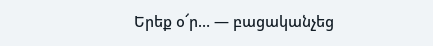Երեք օ՜ր… — բացականչեց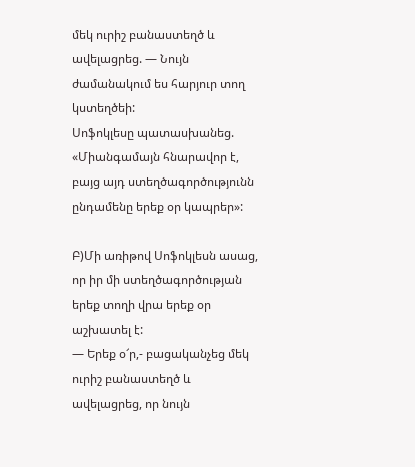մեկ ուրիշ բանաստեղծ և ավելացրեց. — Նույն ժամանակում ես հարյուր տող կստեղծեի:
Սոֆոկլեսը պատասխանեց. «Միանգամայն հնարավոր է, բայց այդ ստեղծագործությունն ընդամենը երեք օր կապրեր»:

Բ)Մի առիթով Սոֆոկլեսն ասաց, որ իր մի ստեղծագործության երեք տողի վրա երեք օր աշխատել է:
— Երեք օ՜ր,- բացականչեց մեկ ուրիշ բանաստեղծ և ավելացրեց, որ նույն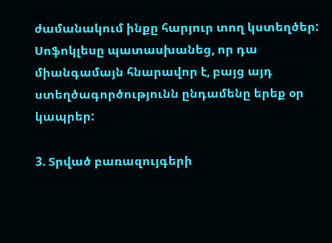ժամանակում ինքը հարյուր տող կստեղծեր:
Սոֆոկլեսը պատասխանեց, որ դա միանգամայն հնարավոր է, բայց այդ ստեղծագործությունն ընդամենը երեք օր կապրեր:

3. Տրված բառազույգերի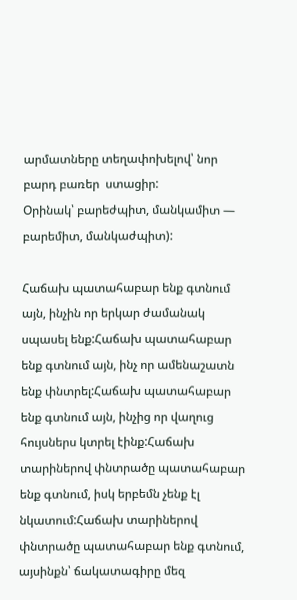արմատները տեղափոխելով՝ նոր բարդ բառեր  ստացիր:
Օրինակ՝ բարեժպիտ, մանկամիտ — բարեմիտ, մանկաժպիտ):

Հաճախ պատահաբար ենք գտնում այն, ինչին որ երկար ժամանակ սպասել ենք:Հաճախ պատահաբար ենք գտնում այն, ինչ որ ամենաշատն ենք փնտրել:Հաճախ պատահաբար ենք գտնում այն, ինչից որ վաղուց հույսներս կտրել էինք:Հաճախ տարիներով փնտրածը պատահաբար ենք գտնում, իսկ երբեմն չենք էլ նկատում:Հաճախ տարիներով փնտրածը պատահաբար ենք գտնում, այսինքն՝ ճակատագիրը մեզ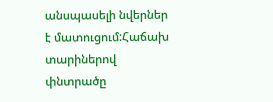անսպասելի նվերներ է մատուցում:Հաճախ տարիներով փնտրածը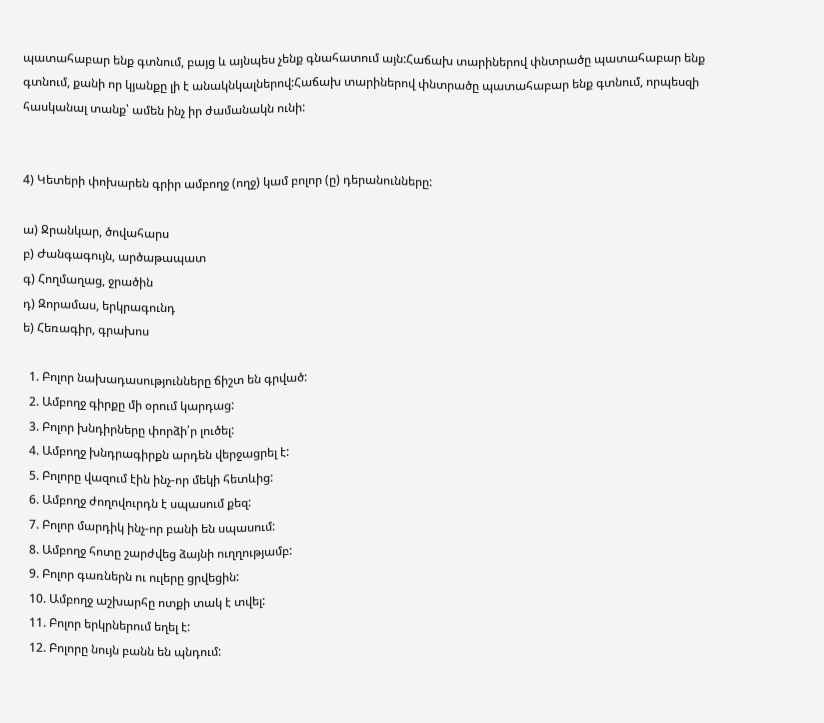պատահաբար ենք գտնում, բայց և այնպես չենք գնահատում այն:Հաճախ տարիներով փնտրածը պատահաբար ենք գտնում, քանի որ կյանքը լի է անակնկալներով:Հաճախ տարիներով փնտրածը պատահաբար ենք գտնում, որպեսզի հասկանալ տանք՝ ամեն ինչ իր ժամանակն ունի:


4) Կետերի փոխարեն գրիր ամբողջ (ողջ) կամ բոլոր (ը) դերանունները:

ա) Ջրանկար, ծովահարս
բ) Ժանգագույն, արծաթապատ
գ) Հողմաղաց, ջրածին
դ) Զորամաս, երկրագունդ
ե) Հեռագիր, գրախոս

  1. Բոլոր նախադասությունները ճիշտ են գրված:
  2. Ամբողջ գիրքը մի օրում կարդաց:
  3. Բոլոր խնդիրները փորձի՛ր լուծել:
  4. Ամբողջ խնդրագիրքն արդեն վերջացրել է:
  5. Բոլորը վազում էին ինչ-որ մեկի հետևից:
  6. Ամբողջ ժողովուրդն է սպասում քեզ:
  7. Բոլոր մարդիկ ինչ-որ բանի են սպասում:
  8. Ամբողջ հոտը շարժվեց ձայնի ուղղությամբ:
  9. Բոլոր գառներն ու ուլերը ցրվեցին:
  10. Ամբողջ աշխարհը ոտքի տակ է տվել:
  11. Բոլոր երկրներում եղել է:
  12. Բոլորը նույն բանն են պնդում: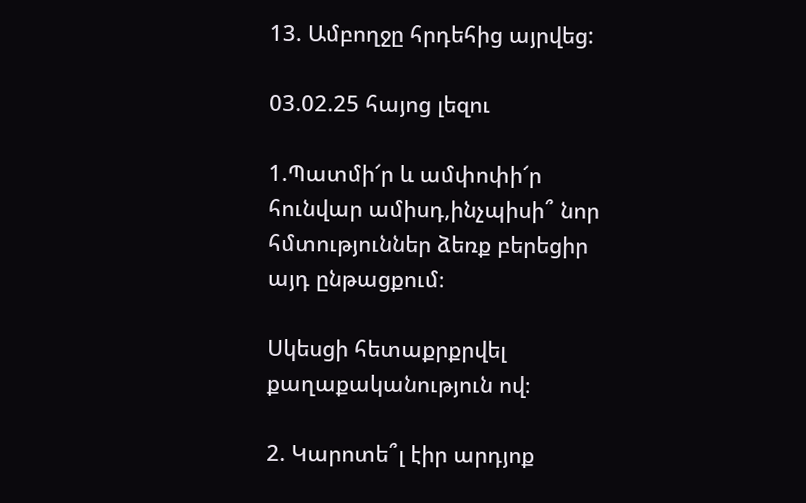13. Ամբողջը հրդեհից այրվեց:

03.02.25 հայոց լեզու

1.Պատմի՜ր և ամփոփի՜ր հունվար ամիսդ,ինչպիսի՞ նոր հմտություններ ձեռք բերեցիր այդ ընթացքում։

Սկեսցի հետաքրքրվել քաղաքականություն ով։

2. Կարոտե՞լ էիր արդյոք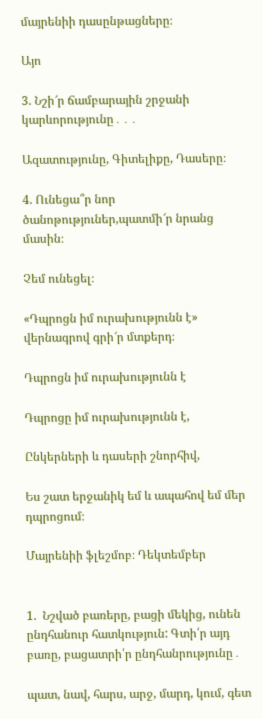մայրենիի դասընթացները։

Այո

3. Նշի՜ր ճամբարային շրջանի կարևորությունը․․․

Ազատությունը, Գիտելիքը, Դասերը։

4. Ունեցա՞ր նոր ծանոթություներ,պատմի՜ր նրանց մասին։

Չեմ ունեցել։

«Դպրոցն իմ ուրախությունն է» վերնագրով գրի՜ր մտքերդ։

Դպրոցն իմ ուրախությունն է

Դպրոցը իմ ուրախությունն է,

Ընկերների և դասերի շնորհիվ,

Ես շատ երջանիկ եմ և ապահով եմ մեր դպրոցում։

Մայրենիի ֆլեշմոբ։ Դեկտեմբեր


1.  Նշված բառերը, բացի մեկից, ունեն ընդհանուր հատկություն: Գտի՛ր այդ բառը, բացատրի՛ր ընդհանրությունը․

պատ, նավ, հարս, արջ, մարդ, կում, գետ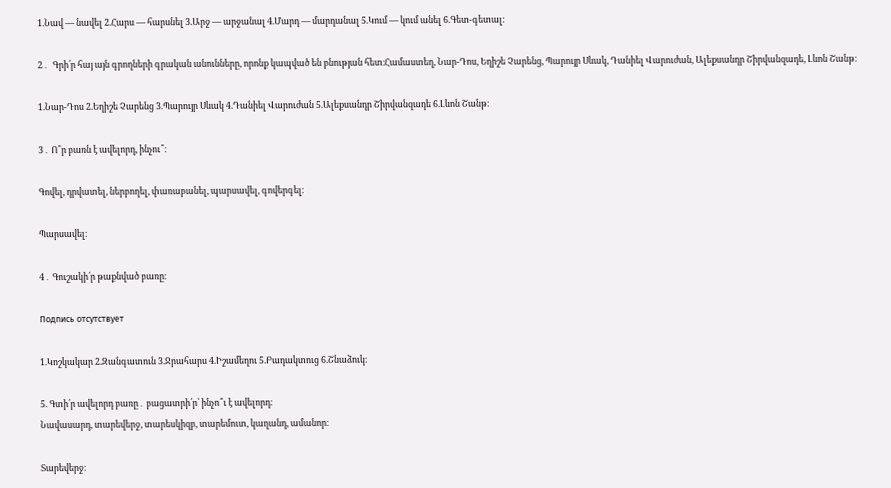1.Նավ — նավել 2.Հարս — հարսնել 3.Արջ — արջանալ 4.Մարդ — մարդանալ 5.Կում — կում անել 6.Գետ-գետալ:

2․  Գրի՛ր հայ այն գրողների գրական անունները, որոնք կապված են բնության հետ։Համաստեղ, Նար-Դոս, Եղիշե Չարենց, Պարույր Սևակ, Դանիել Վարուժան, Ալեքսանդր Շիրվանզադե, Լևոն Շանթ։

1.Նար-Դոս 2.Եղիշե Չարենց 3.Պարույր Սևակ 4.Դանիել Վարուժան 5.Ալեքսանդր Շիրվանզադե 6.Լևոն Շանթ։

3․ Ո՞ր բառն է ավելորդ, ինչու՞։

Գովել, դրվատել, ներբողել, փառաբանել, պարսավել, գովերգել։

Պարսավել։

4․ Գուշակի՛ր թաքնված բառը։

Подпись отсутствует

1.Կոշկակար 2.Զանգատուն 3.Ջրահարս 4.Իշամեղու 5.Բադակտուց 6.Շնաձուկ։

5. Գտի՛ր ավելորդ բառը․ բացատրի՛ր՝ ինչո՞ւ է ավելորդ։
Նավասարդ, տարեվերջ, տարեսկիզբ, տարեմուտ, կաղանդ, ամանոր։

Տարեվերջ։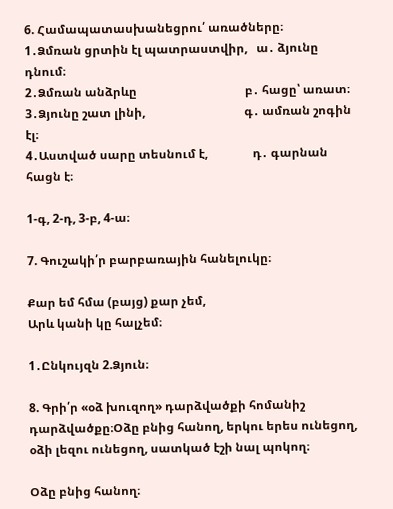6. Համապատասխանեցրու՛ առածները։
1․Ձմռան ցրտին էլ պատրաստվիր,   ա․ ձյունը դնում։
2․Ձմռան անձրևը                                    բ․ հացը՝ առատ։
3․Ձյունը շատ լինի,                                 գ․ ամռան շոգին էլ։
4․Աստված սարը տեսնում է,               դ․ գարնան հացն է։

1-գ, 2-դ, 3-բ, 4-ա։

7. Գուշակի՛ր բարբառային հանելուկը։

Քար եմ հմա (բայց) քար չեմ,
Արև կանի կը հալչեմ։

1․Ընկույզն 2.Ձյուն։

8. Գրի՛ր «օձ խուզող» դարձվածքի հոմանիշ դարձվածքը։Օձը բնից հանող, երկու երես ունեցող, օձի լեզու ունեցող, սատկած էշի նալ պոկող։

Օձը բնից հանող։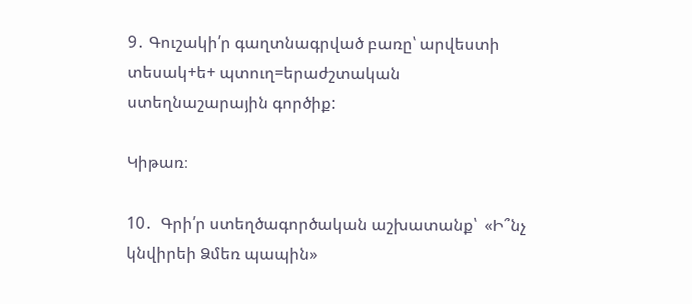9․ Գուշակի՛ր գաղտնագրված բառը՝ արվեստի տեսակ+ե+ պտուղ=երաժշտական ստեղնաշարային գործիք:

Կիթառ։

10․  Գրի՛ր ստեղծագործական աշխատանք՝  «Ի՞նչ կնվիրեի Ձմեռ պապին»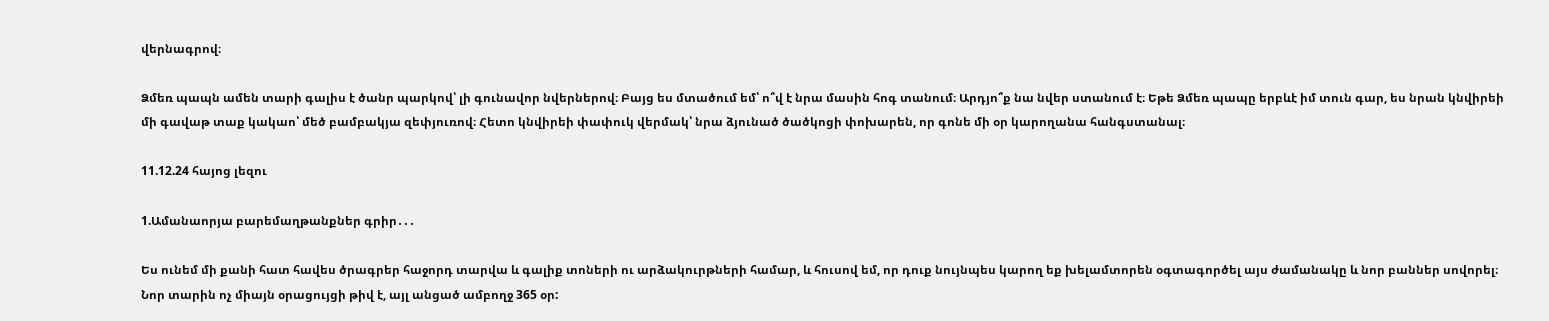վերնագրով։

Ձմեռ պապն ամեն տարի գալիս է ծանր պարկով՝ լի գունավոր նվերներով։ Բայց ես մտածում եմ՝ ո՞վ է նրա մասին հոգ տանում։ Արդյո՞ք նա նվեր ստանում է։ Եթե Ձմեռ պապը երբևէ իմ տուն գար, ես նրան կնվիրեի մի գավաթ տաք կակաո՝ մեծ բամբակյա զեփյուռով։ Հետո կնվիրեի փափուկ վերմակ՝ նրա ձյունած ծածկոցի փոխարեն, որ գոնե մի օր կարողանա հանգստանալ։

11.12.24 հայոց լեզու

1.Ամանաորյա բարեմաղթանքներ գրիր․․․

Ես ունեմ մի քանի հատ հավես ծրագրեր հաջորդ տարվա և գալիք տոների ու արձակուրթների համար, և հուսով եմ, որ դուք նույնպես կարող եք խելամտորեն օգտագործել այս ժամանակը և նոր բաններ սովորել։
Նոր տարին ոչ միայն օրացույցի թիվ է, այլ անցած ամբողջ 365 օր: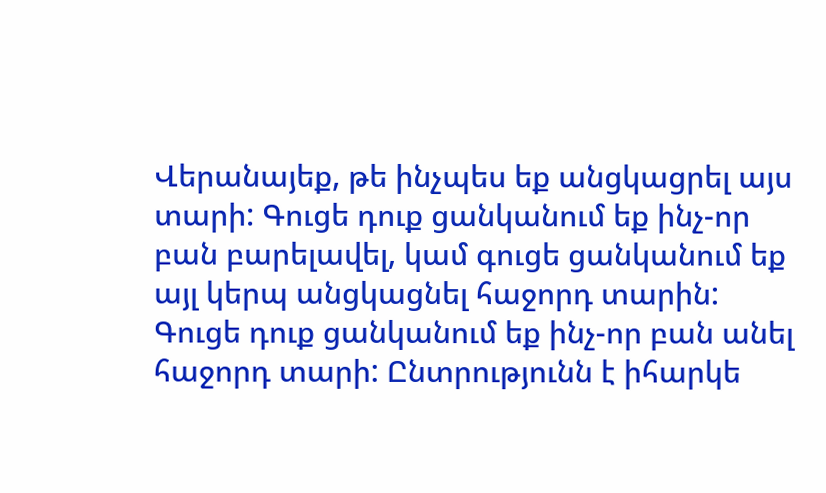Վերանայեք, թե ինչպես եք անցկացրել այս տարի: Գուցե դուք ցանկանում եք ինչ-որ բան բարելավել, կամ գուցե ցանկանում եք այլ կերպ անցկացնել հաջորդ տարին: Գուցե դուք ցանկանում եք ինչ-որ բան անել հաջորդ տարի: Ընտրությունն է իհարկե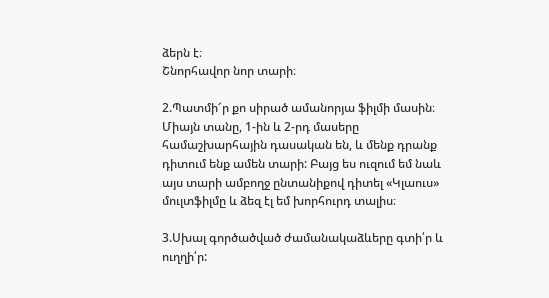ձերն է։
Շնորհավոր նոր տարի։

2.Պատմի՜ր քո սիրած ամանորյա ֆիլմի մասին։
Միայն տանը, 1-ին և 2-րդ մասերը համաշխարհային դասական են, և մենք դրանք դիտում ենք ամեն տարի: Բայց ես ուզում եմ նաև այս տարի ամբողջ ընտանիքով դիտել «Կլաուս» մուլտֆիլմը և ձեզ էլ եմ խորհուրդ տալիս։

3.Սխալ գործածված ժամանակաձևերը գտի՛ր և ուղղի՛ր: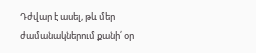Դժվար է ասել, թև մեր ժամանակներում քանի՛ օր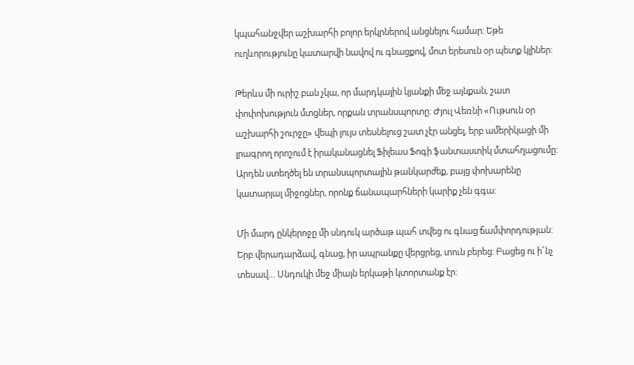կպահանջվեր աշխարհի բոլոր երկրներով անցնելու համար: Եթե ուղևորությունը կատարվի նավով ու գնացքով, մոտ երեսուն օր պետք կլիներ:

Թերևս մի ուրիշ բան չկա, որ մարդկային կյանքի մեջ այնքան, շատ փոփոխություն մտցներ, որքան տրանսպորտը: Ժյուլ Վեռնի «Ութսուն օր աշխարհի շուրջը» վեպի լույս տեսնելուց շատ չէր անցել, երբ ամերիկացի մի լրագրող որոշում է իրականացնել Ֆիլեաս Ֆոգի ֆանտաստիկ մտահղացումը: Արդեն ստեղծել են տրանսպորտային թանկարժեք, բայց փոխարենը կատարյալ միջոցներ, որոնք ճանապարհների կարիք չեն գգա:

Մի մարդ ընկերոջը մի սնդուկ արծաթ պահ տվեց ու գնաց ճամփորդության: Երբ վերադարձավ, գնաց, իր ապրանքը վերցրեց, տուն բերեց: Բացեց ու ի՜նչ տեսավ… Սնդուկի մեջ միայն երկաթի կտորտանք էր: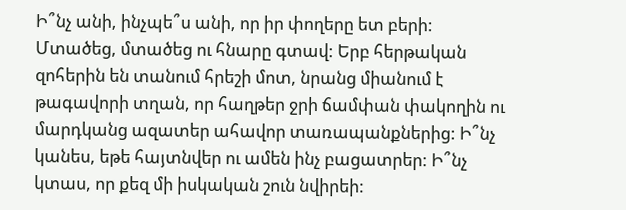Ի՞նչ անի, ինչպե՞ս անի, որ իր փողերը ետ բերի: Մտածեց, մտածեց ու հնարը գտավ: Երբ հերթական զոհերին են տանում հրեշի մոտ, նրանց միանում է թագավորի տղան, որ հաղթեր ջրի ճամփան փակողին ու մարդկանց ազատեր ահավոր տառապանքներից: Ի՞նչ կանես, եթե հայտնվեր ու ամեն ինչ բացատրեր: Ի՞նչ կտաս, որ քեզ մի իսկական շուն նվիրեի: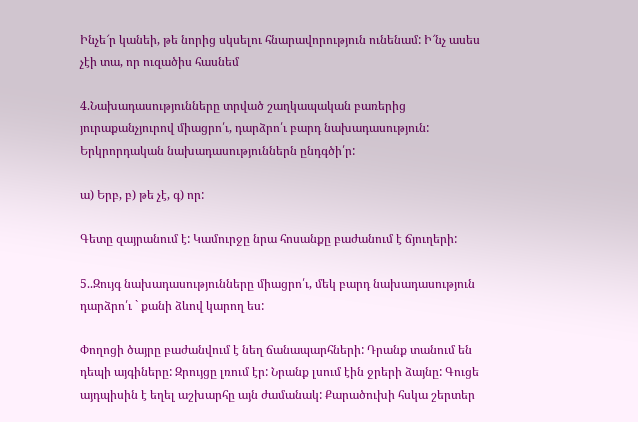Ինչե՜ր կանեի, թե նորից սկսելու հնարավորություն ունենամ: Ի՜նչ ասես չէի տա, որ ուզածիս հասնեմ

4.Նախադասությունները տրված շաղկապական բառերից յուրաքանչյուրով միացրո՛ւ, դարձրո՛ւ բարդ նախադասություն: Երկրորդական նախադասություններն ընդգծի՛ր:

ա) Երբ, բ) թե չէ, գ) որ:

Գետը զայրանում է: Կամուրջը նրա հոսանքը բաժանում է ճյուղերի:

5..Զույգ նախադասությունները միացրո՛ւ, մեկ բարդ նախադասություն դարձրո՛ւ ` քանի ձևով կարող ես:

Փողոցի ծայրը բաժանվում է նեղ ճանապարհների: Դրանք տանում են դեպի այգիները: Զրույցը լռում էր: Նրանք լսում էին ջրերի ձայնը: Գուցե այդպիսին է եղել աշխարհը այն ժամանակ: Քարածուխի հսկա շերտեր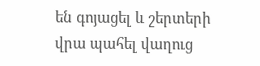են գոյացել և շերտերի վրա պահել վաղուց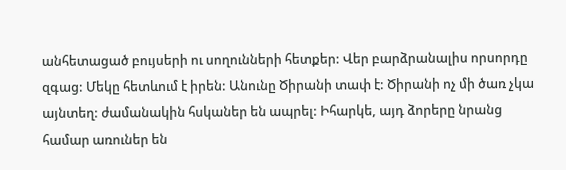անհետացած բույսերի ու սողունների հետքեր: Վեր բարձրանալիս որսորդը զգաց: Մեկը հետևում է իրեն: Անունը Ծիրանի տափ է: Ծիրանի ոչ մի ծառ չկա այնտեղ: ժամանակին հսկաներ են ապրել: Իհարկե, այդ ձորերը նրանց համար առուներ են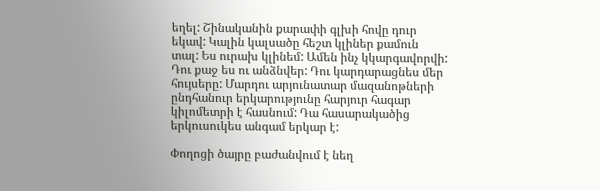եղել: Շինականին քարափի գլխի հովը դուր եկավ: Կալին կալսածը հեշտ կլիներ քամուն տալ: Ես ուրախ կլինեմ: Ամեն ինչ կկարգավորվի: Դու քաջ ես ու անձնվեր: Դու կարդարացնես մեր հույսերը: Մարդու արյունատար մազանոթների ընդհանուր երկարությունը հարյուր հագար կիլոմետրի է հասնում: Դա հասարակածից երկուսուկես անգամ երկար է:

Փողոցի ծայրը բաժանվում է նեղ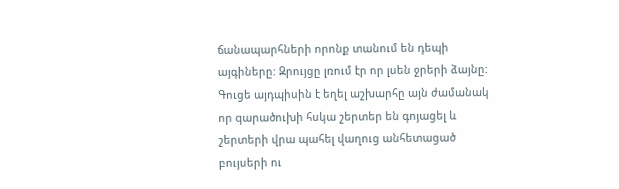ճանապարհների որոնք տանում են դեպի այգիները: Զրույցը լռում էր որ լսեն ջրերի ձայնը: Գուցե այդպիսին է եղել աշխարհը այն ժամանակ որ qարածուխի հսկա շերտեր են գոյացել և շերտերի վրա պահել վաղուց անհետացած բույսերի ու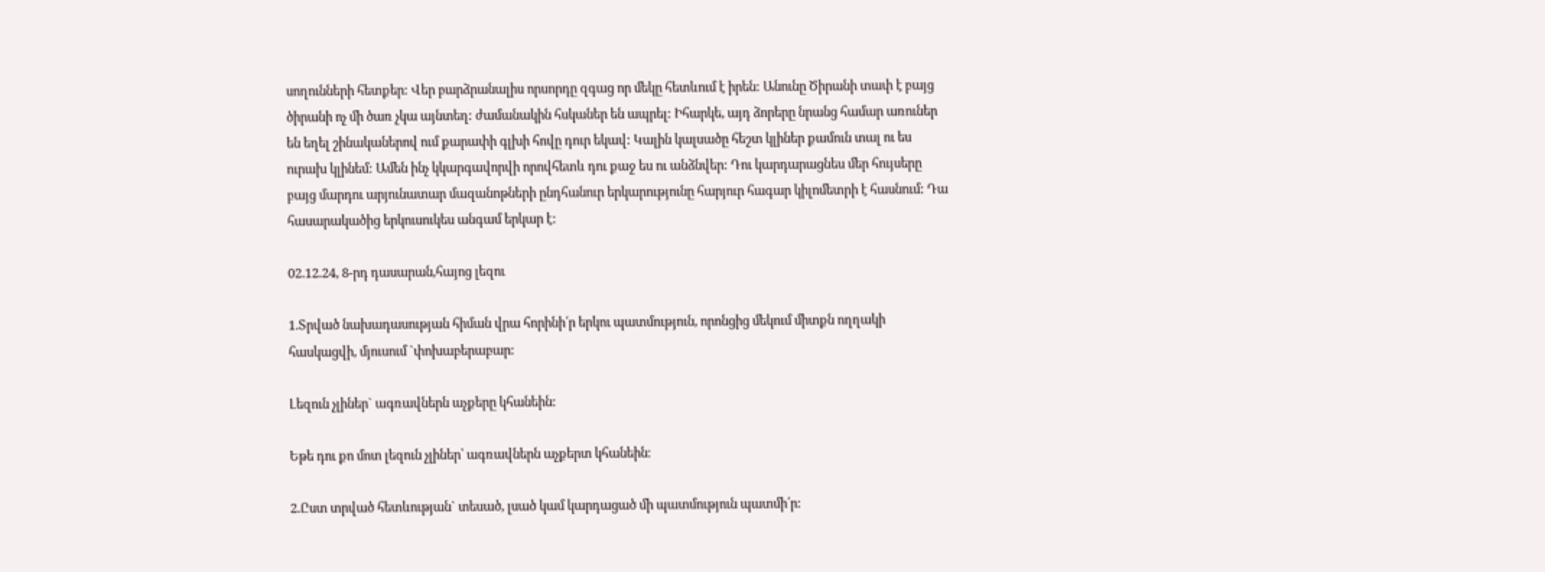սողունների հետքեր: Վեր բարձրանալիս որսորդը զգաց որ մեկը հետևում է իրեն: Անունը Ծիրանի տափ է բայց ծիրանի ոչ մի ծառ չկա այնտեղ: ժամանակին հսկաներ են ապրել: Իհարկե, այդ ձորերը նրանց համար առուներ են եղել շինականերով ում քարափի գլխի հովը դուր եկավ: Կալին կալսածը հեշտ կլիներ քամուն տալ ու ես ուրախ կլինեմ: Ամեն ինչ կկարգավորվի որովհետև դու քաջ ես ու անձնվեր: Դու կարդարացնես մեր հույսերը բայց մարդու արյունատար մազանոթների ընդհանուր երկարությունը հարյուր հագար կիլոմետրի է հասնում: Դա հասարակածից երկուսուկես անգամ երկար է:

02.12.24, 8-րդ դասարան,հայոց լեզու

1.Տրված նախադասության հիման վրա հորինի՛ր երկու պատմություն, որոնցից մեկում միտքն ողղակի հասկացվի, մյուսում `փոխաբերաբար:

Լեզուն չլիներ` ագռավներն աչքերը կհանեին:

Եթե դու քո մոտ լեզուն չլիներ՝ ագռավներն աչքերտ կհանեին։

2.Ըստ տրված հետևության` տեսած, լսած կամ կարդացած մի պատմություն պատմի՛ր: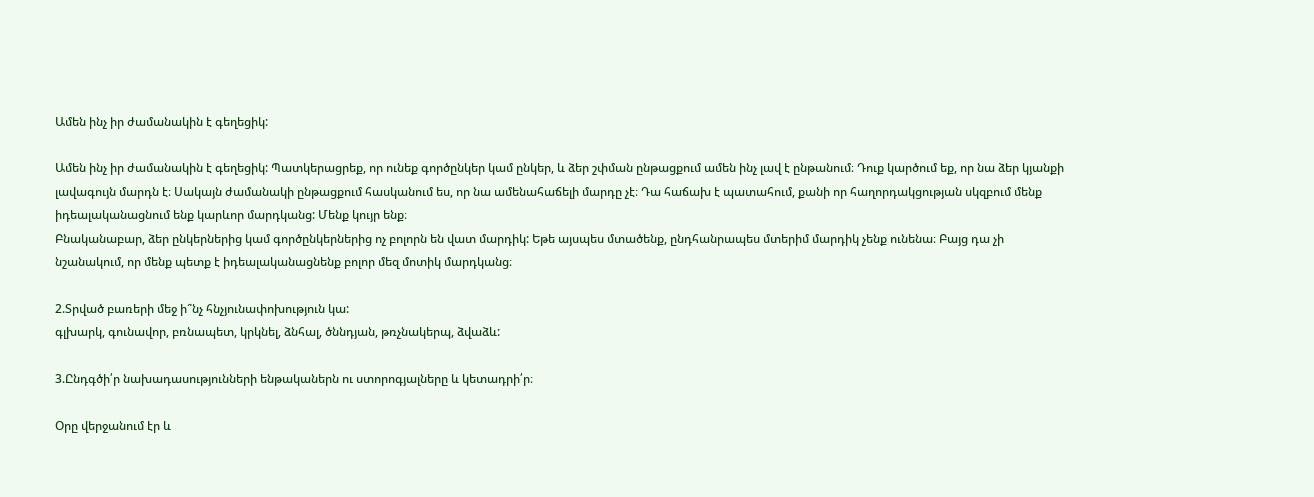Ամեն ինչ իր ժամանակին է գեղեցիկ:

Ամեն ինչ իր ժամանակին է գեղեցիկ: Պատկերացրեք, որ ունեք գործընկեր կամ ընկեր, և ձեր շփման ընթացքում ամեն ինչ լավ է ընթանում։ Դուք կարծում եք, որ նա ձեր կյանքի լավագույն մարդն է։ Սակայն ժամանակի ընթացքում հասկանում ես, որ նա ամենահաճելի մարդը չէ։ Դա հաճախ է պատահում, քանի որ հաղորդակցության սկզբում մենք իդեալականացնում ենք կարևոր մարդկանց: Մենք կույր ենք։
Բնականաբար, ձեր ընկերներից կամ գործընկերներից ոչ բոլորն են վատ մարդիկ: Եթե այսպես մտածենք, ընդհանրապես մտերիմ մարդիկ չենք ունենա։ Բայց դա չի նշանակում, որ մենք պետք է իդեալականացնենք բոլոր մեզ մոտիկ մարդկանց։

2.Տրված բառերի մեջ ի՞նչ հնչյունափոխություն կա:
գլխարկ, գունավոր, բռնապետ, կրկնել, ձնհալ, ծննդյան, թռչնակերպ, ձվաձև:

3.Ընդգծի՛ր նախադասությունների ենթականերն ու ստորոգյալները և կետադրի՛ր։

Օրը վերջանում էր և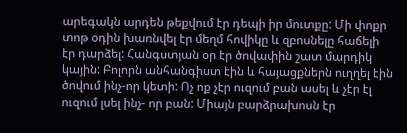արեգակն արդեն թեքվում էր դեպի իր մուտքը: Մի փոքր տոթ օդին խառնվել էր մեղմ հովիկը և զբոսնելը հաճելի էր դարձել: Հանգստյան օր էր ծովափին շատ մարդիկ կային: Բոլորն անհանգիստ էին և հայացքներն ուղղել էին ծովում ինչ-որ կետի: Ոչ ոք չէր ուզում բան ասել և չէր էլ ուզում լսել ինչ- որ բան: Միայն բարձրախոսն էր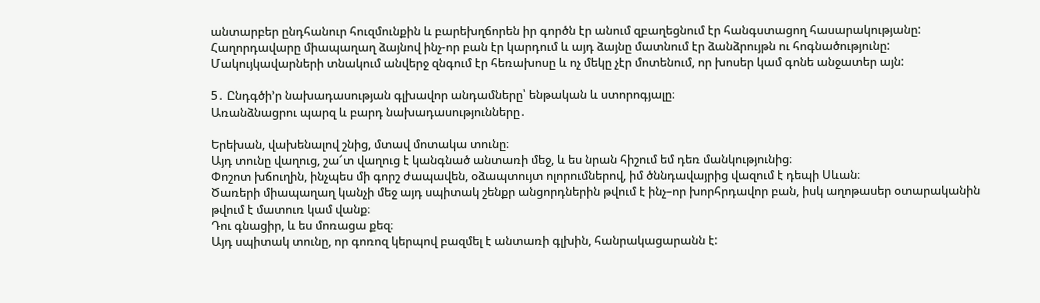անտարբեր ընդհանուր հուզմունքին և բարեխղճորեն իր գործն էր անում զբաղեցնում էր հանգստացող հասարակությանը: Հաղորդավարը միապաղաղ ձայնով ինչ-որ բան էր կարդում և այդ ձայնը մատնում էր ձանձրույթն ու հոգնածությունը: Մակույկավարների տնակում անվերջ զնգում էր հեռախոսը և ոչ մեկը չէր մոտենում, որ խոսեր կամ գոնե անջատեր այն:

5․ Ընդգծի’ր նախադասության գլխավոր անդամները՝ ենթական և ստորոգյալը։
Առանձնացրու պարզ և բարդ նախադասությունները․

Երեխան, վախենալով շնից, մտավ մոտակա տունը։
Այդ տունը վաղուց, շա՜տ վաղուց է կանգնած անտառի մեջ, և ես նրան հիշում եմ դեռ մանկությունից։
Փոշոտ խճուղին, ինչպես մի գորշ ժապավեն, օձապտույտ ոլորումներով, իմ ծննդավայրից վազում է դեպի Սևան։
Ծառերի միապաղաղ կանչի մեջ այդ սպիտակ շենքր անցորդներին թվում է ինչ–որ խորհրդավոր բան, իսկ աղոթասեր օտարականին թվում է մատուռ կամ վանք։
Դու գնացիր, և ես մոռացա քեզ։
Այդ սպիտակ տունը, որ գոռոզ կերպով բազմել է անտառի գլխին, հանրակացարանն է: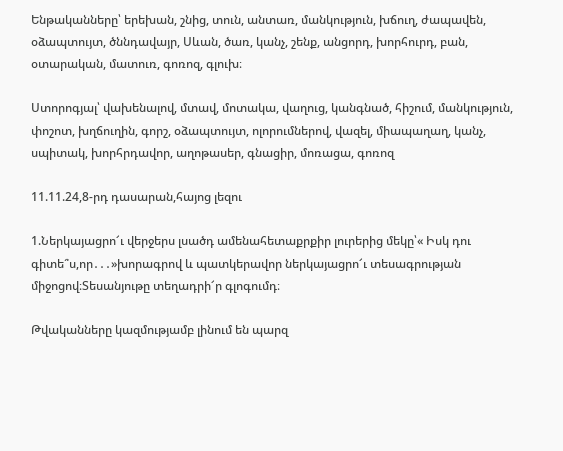Ենթականները՝ երեխան, շնից, տուն, անտառ, մանկություն, խճուղ, ժապավեն, օձապտույտ, ծննդավայր, Սևան, ծառ, կանչ, շենք, անցորդ, խորհուրդ, բան, օտարական, մատուռ, գոռոզ, գլուխ։

Ստորոգյալ՝ վախենալով, մտավ, մոտակա, վաղուց, կանգնած, հիշում, մանկություն, փոշոտ, խղճուղին, գորշ, օձապտույտ, ոլորումներով, վազել, միապաղաղ, կանչ, սպիտակ, խորհրդավոր, աղոթասեր, գնացիր, մոռացա, գոռոզ

11.11.24,8-րդ դասարան,հայոց լեզու

1.Ներկայացրո՜ւ վերջերս լսածդ ամենահետաքրքիր լուրերից մեկը՝« Իսկ դու գիտե՞ս,որ․․․»խորագրով և պատկերավոր ներկայացրո՜ւ տեսագրության միջոցով։Տեսանյութը տեղադրի՜ր գլոգումդ։

Թվականները կազմությամբ լինում են պարզ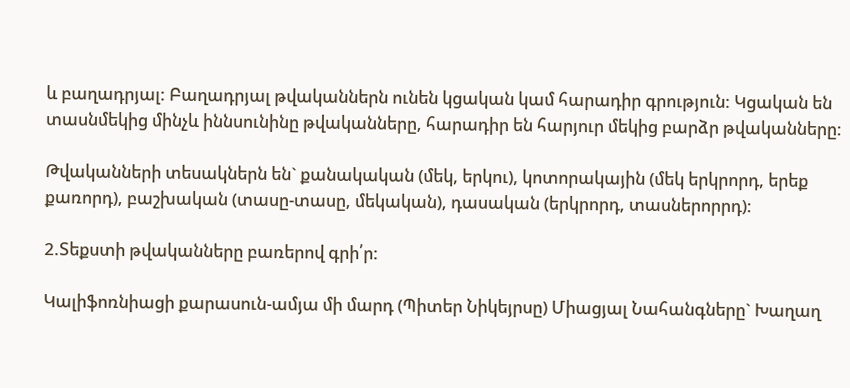և բաղադրյալ: Բաղադրյալ թվականներն ունեն կցական կամ հարադիր գրություն: Կցական են տասնմեկից մինչև իննսունինը թվականները, հարադիր են հարյուր մեկից բարձր թվականները:

Թվականների տեսակներն են` քանակական (մեկ, երկու), կոտորակային (մեկ երկրորդ, երեք քառորդ), բաշխական (տասը-տասը, մեկական), դասական (երկրորդ, տասներորրդ):

2.Տեքստի թվականները բառերով գրի՛ր:

Կալիֆոռնիացի քարասուն-ամյա մի մարդ (Պիտեր Նիկեյրսը) Միացյալ Նահանգները` Խաղաղ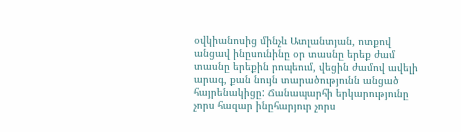օվկիանոսից մինչև Ատլանտյան, ոտքով անցավ ինըսունինը օր տասնը երեք ժամ տասնը երեքին րոպեում, վեցին ժամով ավելի արագ, քան նույն տարածությունն անցած հայրենակիցը: Ճանապարհի երկարությունը չորս հազար ինըհարյուր չորս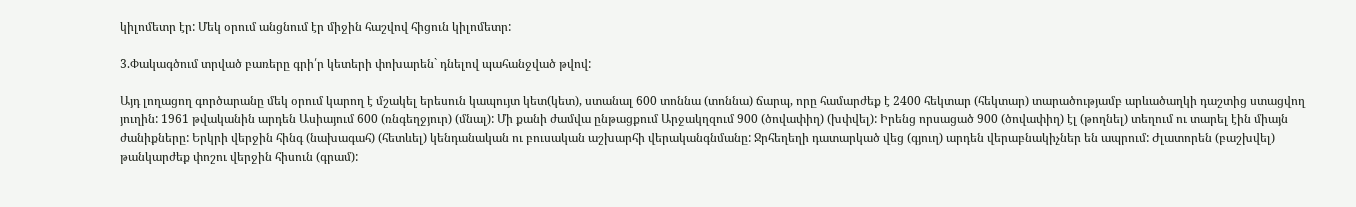կիլոմետր էր: Մեկ օրում անցնում էր միջին հաշվով հիցուն կիլոմետր:

3.Փակագծում տրված բառերը գրի՛ր կետերի փոխարեն` դնելով պահանջված թվով:

Այդ լողացող գործարանը մեկ օրում կարող է մշակել երեսուն կապույտ կետ(կետ), ստանալ 600 տոննա (տոննա) ճարպ, որը համարժեք է 2400 հեկտար (հեկտար) տարածությամբ արևածաղկի դաշտից ստացվող յուղին: 1961 թվականին արդեն Ասիայում 600 (ռնգեղջյուր) (մնալ): Մի քանի ժամվա ընթացքում Արջակղզում 900 (ծովափիղ) (խփվել): Իրենց որսացած 900 (ծովափիղ) էլ (թողնել) տեղում ու տարել էին միայն ժանիքները: Երկրի վերջին հինգ (նախագահ) (հետևել) կենդանական ու բուսական աշխարհի վերականգնմանը: Ջրհեղեղի դատարկած վեց (գյուղ) արդեն վերաբնակիչներ են ապրում: Ժլատորեն (բաշխվել) թանկարժեք փոշու վերջին հիսուն (գրամ):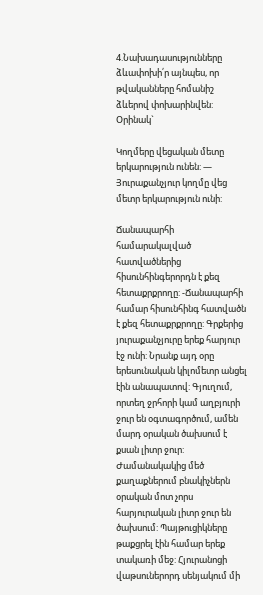4.Նախադասությունները ձևափոխի՛ր այնպես, որ թվականները հոմանիշ ձևերով փոխարինվեն: Օրինակ`

Կողմերը վեցական մետը երկարություն ունեն: — Յուրաքանչյուր կողմը վեց մետր երկարություն ունի:

Ճանապարհի համարակալված հատվածներից հիսունհինգերորդն է քեզ հետաքրքրողը: -Ճանապարհի համար հիսունհինգ հատվածն է քեզ հետաքրքրողը: Գրքերից յուրաքանչյուրը երեք հարյուր էջ ունի: Նրանք այդ օրը երեսունական կիլոմետր անցել էին անապատով: Գյուղում, որտեղ ջրհորի կամ աղբյուրի ջուր են օգտագործում, ամեն մարդ օրական ծախսում է քսան լիտր ջուր: Ժամանակակից մեծ քաղաքներում բնակիչներն օրական մոտ չորս հարյուրական լիտր ջուր են ծախսում: Պայթուցիկները թաքցրել էին համար երեք տակառի մեջ: Հյուրանոցի վաթսուներորդ սենյակում մի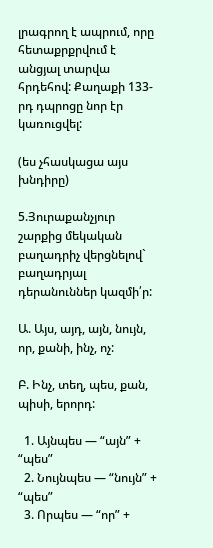լրագրող է ապրում, որը հետաքրքրվում է անցյալ տարվա հրդեհով: Քաղաքի 133-րդ դպրոցը նոր էր կառուցվել:

(ես չհասկացա այս խնդիրը)

5.Յուրաքանչյուր շարքից մեկական բաղադրիչ վերցնելով` բաղադրյալ դերանուններ կազմի՛ր:

Ա. Այս, այդ, այն, նույն, որ, քանի, ինչ, ոչ:

Բ. Ինչ, տեղ, պես, քան, պիսի, երորդ:

  1. Այնպես — “այն” + “պես”
  2. Նույնպես — “նույն” + “պես”
  3. Որպես — “որ” +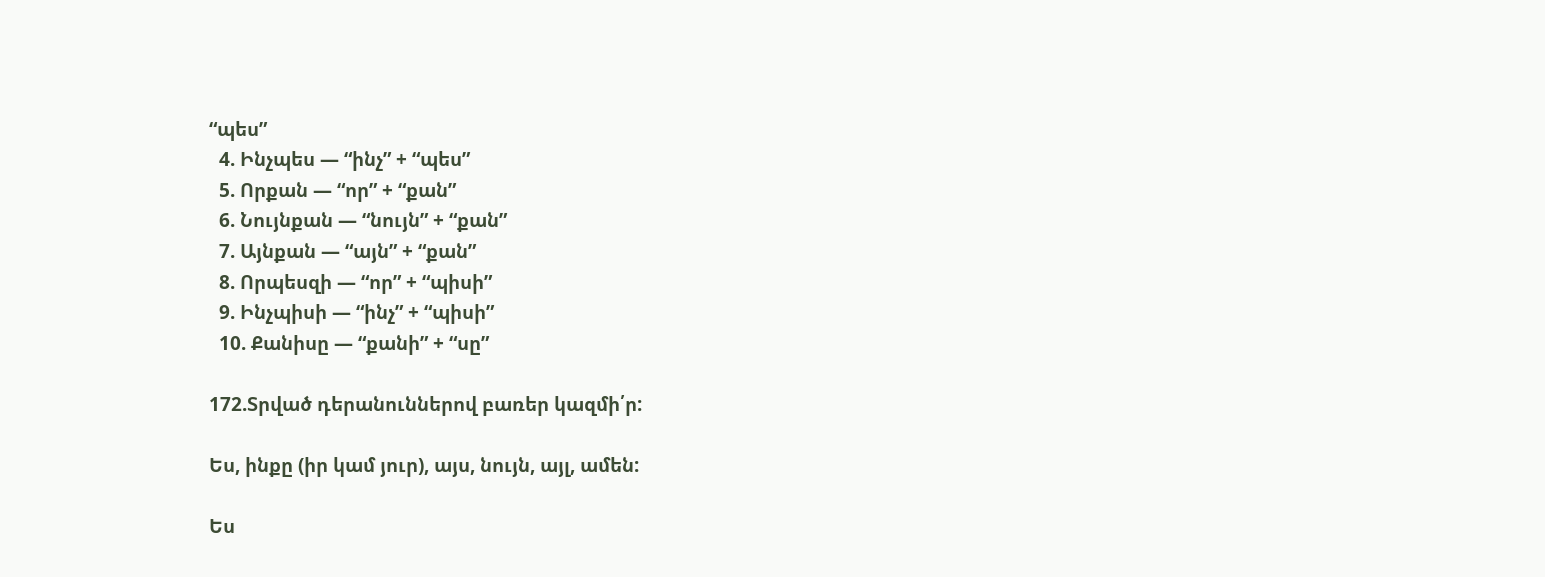“պես”
  4. Ինչպես — “ինչ” + “պես”
  5. Որքան — “որ” + “քան”
  6. Նույնքան — “նույն” + “քան”
  7. Այնքան — “այն” + “քան”
  8. Որպեսզի — “որ” + “պիսի”
  9. Ինչպիսի — “ինչ” + “պիսի”
  10. Քանիսը — “քանի” + “սը”

172.Տրված դերանուններով բառեր կազմի՛ր:

Ես, ինքը (իր կամ յուր), այս, նույն, այլ, ամեն:

Ես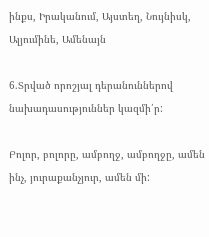ինքս, Իրականում, Այստեղ, Նույնիսկ, Ալյումինե, Ամենայն

6.Տրված որոշյալ դերանուններով նախադասություններ կազմի՛ր:

Բոլոր, բոլորը, ամբողջ, ամբողջը, ամեն ինչ, յուրաքանչյուր, ամեն մի: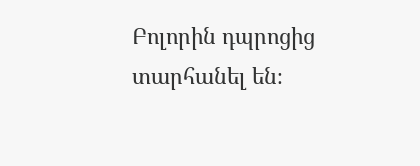Բոլորին դպրոցից տարհանել են։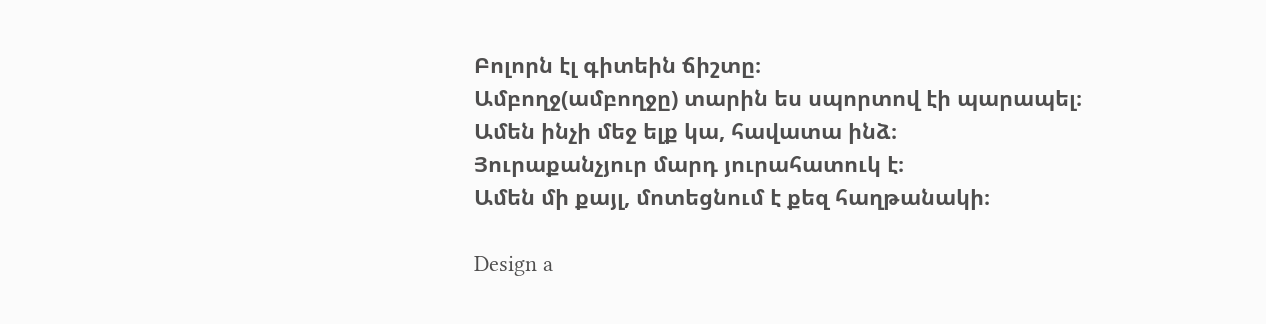Բոլորն էլ գիտեին ճիշտը։
Ամբողջ(ամբողջը) տարին ես սպորտով էի պարապել։
Ամեն ինչի մեջ ելք կա, հավատա ինձ։
Յուրաքանչյուր մարդ յուրահատուկ է։
Ամեն մի քայլ, մոտեցնում է քեզ հաղթանակի։

Design a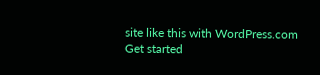site like this with WordPress.com
Get started